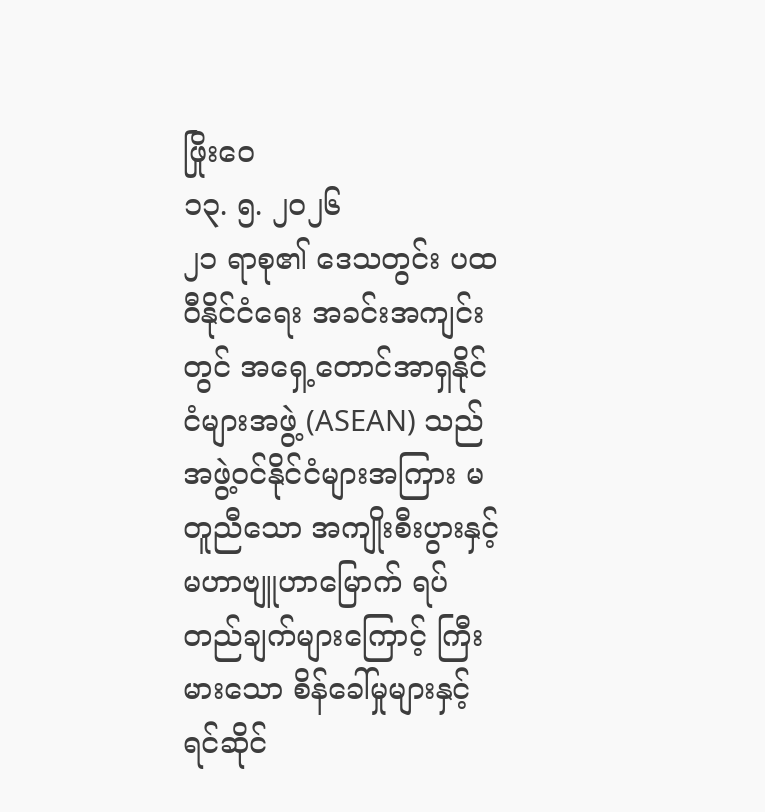ဖြိုးဝေ
၁၃. ၅. ၂၀၂၆
၂၁ ရာစု၏ ဒေသတွင်း ပထဝီနိုင်ငံရေး အခင်းအကျင်းတွင် အရှေ့တောင်အာရှနိုင်ငံများအဖွဲ့ (ASEAN) သည် အဖွဲ့ဝင်နိုင်ငံများအကြား မတူညီသော အကျိုးစီးပွားနှင့် မဟာဗျူဟာမြောက် ရပ်တည်ချက်များကြောင့် ကြီးမားသော စိန်ခေါ်မှုများနှင့် ရင်ဆိုင်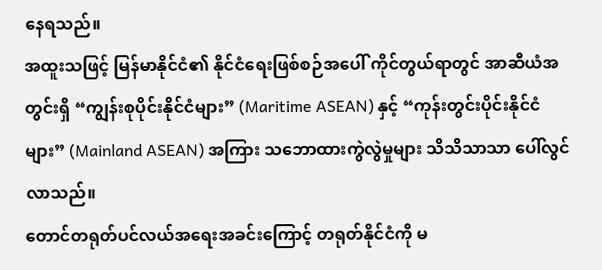နေရသည်။
အထူးသဖြင့် မြန်မာနိုင်ငံ၏ နိုင်ငံရေးဖြစ်စဉ်အပေါ် ကိုင်တွယ်ရာတွင် အာဆီယံအတွင်းရှိ “ကျွန်းစုပိုင်းနိုင်ငံများ” (Maritime ASEAN) နှင့် “ကုန်းတွင်းပိုင်းနိုင်ငံများ” (Mainland ASEAN) အကြား သဘောထားကွဲလွဲမှုများ သိသိသာသာ ပေါ်လွင်လာသည်။
တောင်တရုတ်ပင်လယ်အရေးအခင်းကြောင့် တရုတ်နိုင်ငံကို မ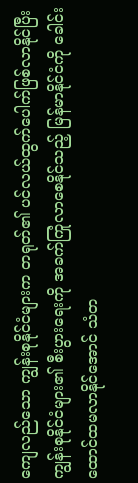ကျေလည်သော ကျွန်းစုနိုင်ငံများက တရုတ်၏ ပင်လယ်ထွက်ပေါက်ဖြစ်လာနိုင်ပြီး ကျွန်းစုနိုင်ငံများ၏ စီးပွားရေးကို အခက်ကြုံလာစေနိုင်သည့် မြန်မာနိုင်ငံကို ခေါင်းထောင်ထမလာနိုင်အောင် သံတ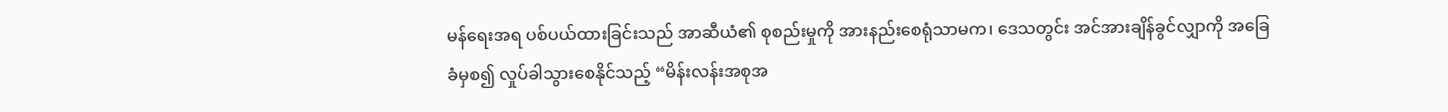မန်ရေးအရ ပစ်ပယ်ထားခြင်းသည် အာဆီယံ၏ စုစည်းမှုကို အားနည်းစေရုံသာမက၊ ဒေသတွင်း အင်အားချိန်ခွင်လျှာကို အခြေခံမှစ၍ လှုပ်ခါသွားစေနိုင်သည့် “မိန်းလန်းအစုအ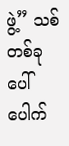ဖွဲ့” သစ်တစ်ခု ပေါ်ပေါက်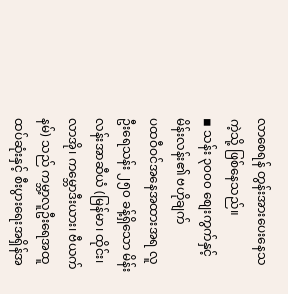လာစေရန် တွန်းအားပေးနေသကဲ့သို့ ဖြစ်နေသည်။
◾ သန်း ၃၀၀၀ စျေးကွက်နှင့် မိန်းလန်း၏ ဗဟိုချက်
ပထဝီဝင်အနေအထားအရ လူဦးရေသန်း ၂၅၀ ခန့်ရှိသော မိန်းလန်းအာဆီယံ (မြန်မာ၊ ထိုင်း၊ လာအို၊ ကမ္ဘောဒီးယား၊ ဗီယက်နမ်) သည် ကမ္ဘာ့လူဦးရေအထူထပ်ဆုံးနှင့် စီးပွားရေးအရှိန်အ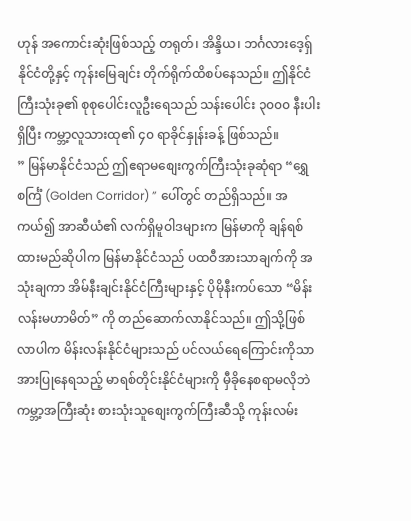ဟုန် အကောင်းဆုံးဖြစ်သည့် တရုတ်၊ အိန္ဒိယ၊ ဘင်္ဂလားဒေ့ရှ်နိုင်ငံတို့နှင့် ကုန်းမြေချင်း တိုက်ရိုက်ထိစပ်နေသည်။ ဤနိုင်ငံကြီးသုံးခု၏ စုစုပေါင်းလူဦးရေသည် သန်းပေါင်း ၃၀၀၀ နီးပါးရှိပြီး ကမ္ဘာ့လူသားထု၏ ၄၀ ရာခိုင်နှုန်းခန့် ဖြစ်သည်။
” မြန်မာနိုင်ငံသည် ဤဧရာမစျေးကွက်ကြီးသုံးခုဆုံရာ “ရွှေစင်္ကြံ (Golden Corridor) ” ပေါ်တွင် တည်ရှိသည်။ အကယ်၍ အာဆီယံ၏ လက်ရှိမူဝါဒများက မြန်မာကို ချန်ရစ်ထားမည်ဆိုပါက မြန်မာနိုင်ငံသည် ပထဝီအားသာချက်ကို အသုံးချကာ အိမ်နီးချင်းနိုင်ငံကြီးများနှင့် ပိုမိုနီးကပ်သော “မိန်းလန်းမဟာမိတ်” ကို တည်ဆောက်လာနိုင်သည်။ ဤသို့ဖြစ်လာပါက မိန်းလန်းနိုင်ငံများသည် ပင်လယ်ရေကြောင်းကိုသာ အားပြုနေရသည့် မာရစ်တိုင်းနိုင်ငံများကို မှီခိုနေစရာမလိုဘဲ ကမ္ဘာ့အကြီးဆုံး စားသုံးသူစျေးကွက်ကြီးဆီသို့ ကုန်းလမ်း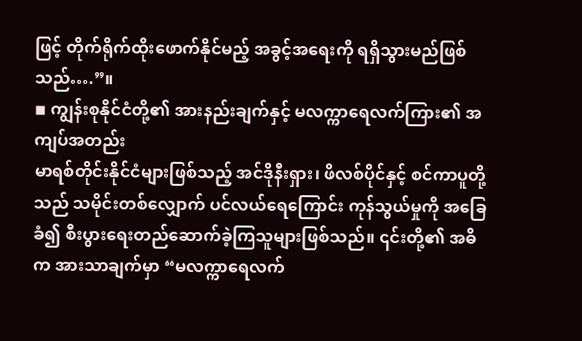ဖြင့် တိုက်ရိုက်ထိုးဖောက်နိုင်မည့် အခွင့်အရေးကို ရရှိသွားမည်ဖြစ်သည်….”။
◾ ကျွန်းစုနိုင်ငံတို့၏ အားနည်းချက်နှင့် မလက္ကာရေလက်ကြား၏ အကျပ်အတည်း
မာရစ်တိုင်းနိုင်ငံများဖြစ်သည့် အင်ဒိုနီးရှား၊ ဖိလစ်ပိုင်နှင့် စင်ကာပူတို့သည် သမိုင်းတစ်လျှောက် ပင်လယ်ရေကြောင်း ကုန်သွယ်မှုကို အခြေခံ၍ စီးပွားရေးတည်ဆောက်ခဲ့ကြသူများဖြစ်သည်။ ၎င်းတို့၏ အဓိက အားသာချက်မှာ “မလက္ကာရေလက်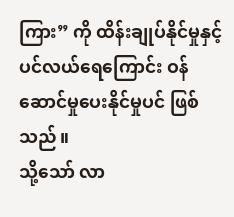ကြား” ကို ထိန်းချုပ်နိုင်မှုနှင့် ပင်လယ်ရေကြောင်း ဝန်ဆောင်မှုပေးနိုင်မှုပင် ဖြစ်သည်။
သို့သော် လာ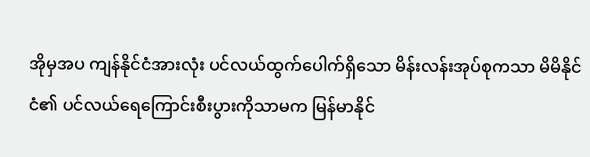အိုမှအပ ကျန်နိုင်ငံအားလုံး ပင်လယ်ထွက်ပေါက်ရှိသော မိန်းလန်းအုပ်စုကသာ မိမိနိုင်ငံ၏ ပင်လယ်ရေကြောင်းစီးပွားကိုသာမက မြန်မာနိုင်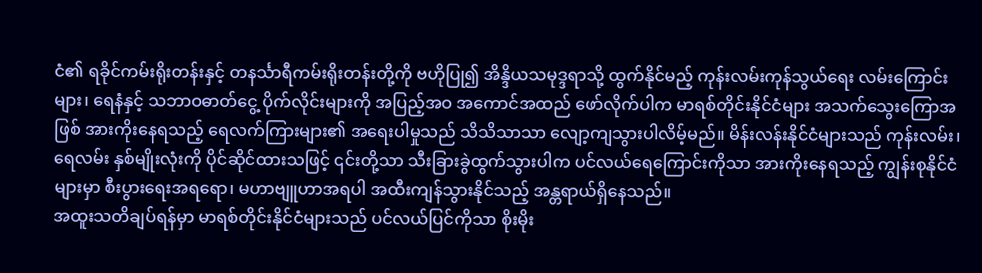ငံ၏ ရခိုင်ကမ်းရိုးတန်းနှင့် တနင်္သာရီကမ်းရိုးတန်းတို့ကို ဗဟိုပြု၍ အိန္ဒိယသမုဒ္ဒရာသို့ ထွက်နိုင်မည့် ကုန်းလမ်းကုန်သွယ်ရေး လမ်းကြောင်းများ၊ ရေနံနှင့် သဘာဝဓာတ်ငွေ့ ပိုက်လိုင်းများကို အပြည့်အဝ အကောင်အထည် ဖော်လိုက်ပါက မာရစ်တိုင်းနိုင်ငံများ အသက်သွေးကြောအဖြစ် အားကိုးနေရသည့် ရေလက်ကြားများ၏ အရေးပါမှုသည် သိသိသာသာ လျော့ကျသွားပါလိမ့်မည်။ မိန်းလန်းနိုင်ငံများသည် ကုန်းလမ်း၊ ရေလမ်း နှစ်မျိုးလုံးကို ပိုင်ဆိုင်ထားသဖြင့် ၎င်းတို့သာ သီးခြားခွဲထွက်သွားပါက ပင်လယ်ရေကြောင်းကိုသာ အားကိုးနေရသည့် ကျွန်းစုနိုင်ငံများမှာ စီးပွားရေးအရရော၊ မဟာဗျူဟာအရပါ အထီးကျန်သွားနိုင်သည့် အန္တရာယ်ရှိနေသည်။
အထူးသတိချပ်ရန်မှာ မာရစ်တိုင်းနိုင်ငံများသည် ပင်လယ်ပြင်ကိုသာ စိုးမိုး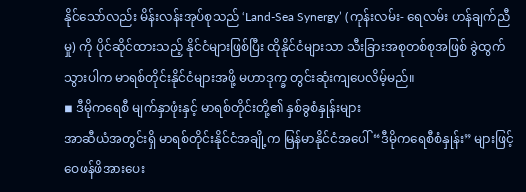နိုင်သော်လည်း မိန်းလန်းအုပ်စုသည် ‘Land-Sea Synergy’ (ကုန်းလမ်း- ရေလမ်း ဟန်ချက်ညီမှု) ကို ပိုင်ဆိုင်ထားသည့် နိုင်ငံများဖြစ်ပြီး ထိုနိုင်ငံများသာ သီးခြားအစုတစ်စုအဖြစ် ခွဲထွက်သွားပါက မာရစ်တိုင်းနိုင်ငံများအဖို့ မဟာဒုက္ခ တွင်းဆုံးကျပေလိမ့်မည်။
◾ ဒီမိုကရေစီ မျက်နှာဖုံးနှင့် မာရစ်တိုင်းတို့၏ နှစ်ခွစံနှုန်းများ
အာဆီယံအတွင်းရှိ မာရစ်တိုင်းနိုင်ငံအချို့က မြန်မာနိုင်ငံအပေါ် “ဒီမိုကရေစီစံနှုန်း” များဖြင့် ဝေဖန်ဖိအားပေး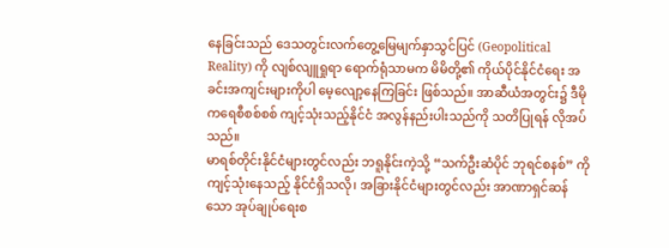နေခြင်းသည် ဒေသတွင်းလက်တွေ့မြေမျက်နှာသွင်ပြင် (Geopolitical Reality) ကို လျစ်လျူရှုရာ ရောက်ရုံသာမက မိမိတို့၏ ကိုယ်ပိုင်နိုင်ငံရေး အခင်းအကျင်းများကိုပါ မေ့လျော့နေကြခြင်း ဖြစ်သည်။ အာဆီယံအတွင်း၌ ဒီမိုကရေစီစစ်စစ် ကျင့်သုံးသည့်နိုင်ငံ အလွန်နည်းပါးသည်ကို သတိပြုရန် လိုအပ်သည်။
မာရစ်တိုင်းနိုင်ငံများတွင်လည်း ဘရူနိုင်းကဲ့သို့ “သက်ဦးဆံပိုင် ဘုရင်စနစ်” ကို ကျင့်သုံးနေသည့် နိုင်ငံရှိသလို၊ အခြားနိုင်ငံများတွင်လည်း အာဏာရှင်ဆန်သော အုပ်ချုပ်ရေးစ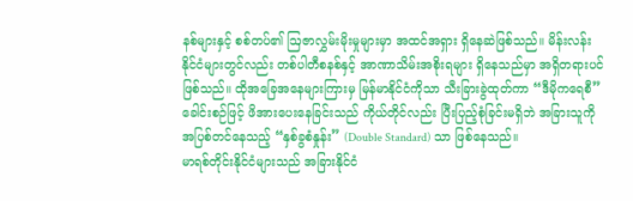နစ်များနှင့် စစ်တပ်၏ ဩဇာလွှမ်းမိုးမှုများမှာ အထင်အရှား ရှိနေဆဲဖြစ်သည်။ မိန်းလန်းနိုင်ငံများတွင်လည်း တစ်ပါတီစနစ်နှင့် အာဏာသိမ်းအစိုးရများ ရှိနေသည်မှာ အရှိတရားပင် ဖြစ်သည်။ ထိုအခြေအနေများကြားမှ မြန်မာနိုင်ငံကိုသာ သီးခြားခွဲထုတ်ကာ “ဒီမိုကရေစီ” ခေါင်းစဉ်ဖြင့် ဖိအားပေးနေခြင်းသည် ကိုယ်တိုင်လည်း ပြီးပြည့်စုံခြင်းမရှိဘဲ အခြားသူကို အပြစ်တင်နေသည့် “နှစ်ခွစံနှုန်း” (Double Standard) သာ ဖြစ်နေသည်။
မာရစ်တိုင်းနိုင်ငံများသည် အခြားနိုင်ငံ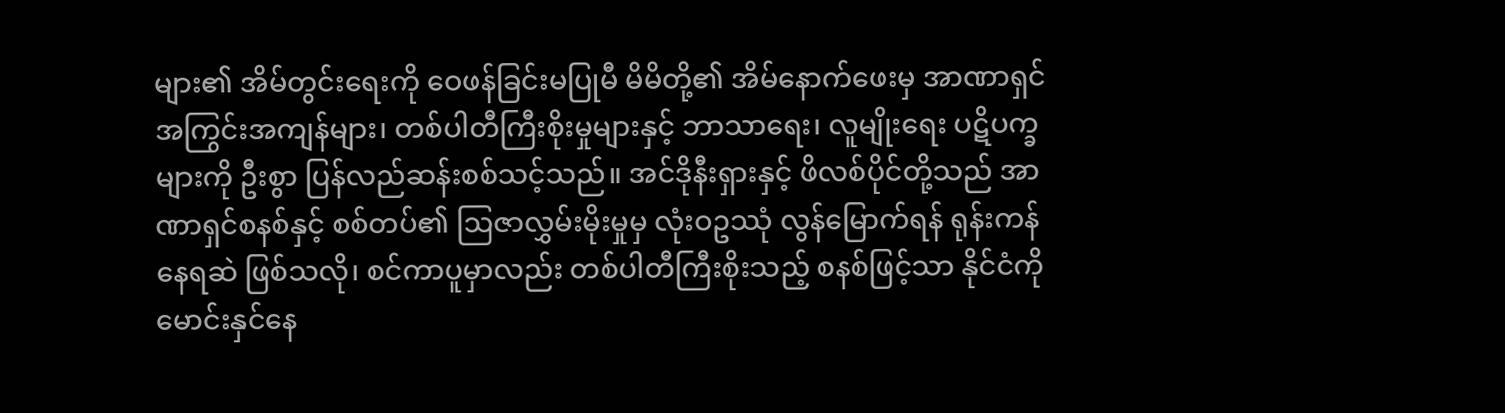များ၏ အိမ်တွင်းရေးကို ဝေဖန်ခြင်းမပြုမီ မိမိတို့၏ အိမ်နောက်ဖေးမှ အာဏာရှင်အကြွင်းအကျန်များ၊ တစ်ပါတီကြီးစိုးမှုများနှင့် ဘာသာရေး၊ လူမျိုးရေး ပဋိပက္ခများကို ဦးစွာ ပြန်လည်ဆန်းစစ်သင့်သည်။ အင်ဒိုနီးရှားနှင့် ဖိလစ်ပိုင်တို့သည် အာဏာရှင်စနစ်နှင့် စစ်တပ်၏ ဩဇာလွှမ်းမိုးမှုမှ လုံးဝဥဿုံ လွန်မြောက်ရန် ရုန်းကန်နေရဆဲ ဖြစ်သလို၊ စင်ကာပူမှာလည်း တစ်ပါတီကြီးစိုးသည့် စနစ်ဖြင့်သာ နိုင်ငံကို မောင်းနှင်နေ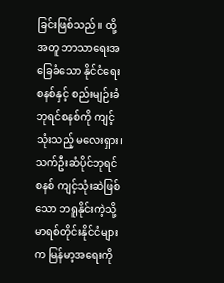ခြင်းဖြစ်သည်။ ထို့အတူ ဘာသာရေးအခြေခံသော နိုင်ငံရေးစနစ်နှင့် စည်းမျဉ်းခံဘုရင်စနစ်ကို ကျင့်သုံးသည့် မလေးရှား၊ သက်ဦးဆံပိုင်ဘုရင်စနစ် ကျင့်သုံးဆဲဖြစ်သော ဘရူနိုင်းကဲ့သို့ မာရစ်တိုင်းနိုင်ငံများက မြန်မာ့အရေးကို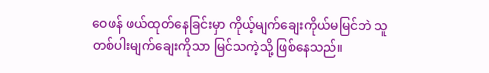ဝေဖန် ဖယ်ထုတ်နေခြင်းမှာ ကိုယ့်မျက်ချေးကိုယ်မမြင်ဘဲ သူတစ်ပါးမျက်ချေးကိုသာ မြင်သကဲ့သို့ ဖြစ်နေသည်။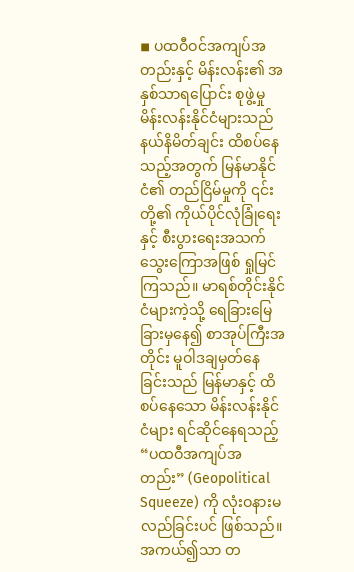◾ ပထဝီဝင်အကျပ်အတည်းနှင့် မိန်းလန်း၏ အနှစ်သာရပြောင်း စုဖွဲ့မှု
မိန်းလန်းနိုင်ငံများသည် နယ်နိမိတ်ချင်း ထိစပ်နေသည့်အတွက် မြန်မာနိုင်ငံ၏ တည်ငြိမ်မှုကို ၎င်းတို့၏ ကိုယ်ပိုင်လုံခြုံရေးနှင့် စီးပွားရေးအသက်သွေးကြောအဖြစ် ရှုမြင်ကြသည်။ မာရစ်တိုင်းနိုင်ငံများကဲ့သို့ ရေခြားမြေခြားမှနေ၍ စာအုပ်ကြီးအတိုင်း မူဝါဒချမှတ်နေခြင်းသည် မြန်မာနှင့် ထိစပ်နေသော မိန်းလန်းနိုင်ငံများ ရင်ဆိုင်နေရသည့် “ပထဝီအကျပ်အတည်း” (Geopolitical Squeeze) ကို လုံးဝနားမလည်ခြင်းပင် ဖြစ်သည်။
အကယ်၍သာ တ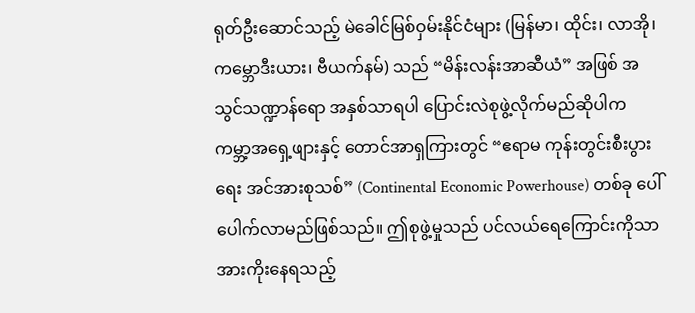ရုတ်ဦးဆောင်သည့် မဲခေါင်မြစ်ဝှမ်းနိုင်ငံများ (မြန်မာ၊ ထိုင်း၊ လာအို၊ ကမ္ဘောဒီးယား၊ ဗီယက်နမ်) သည် “မိန်းလန်းအာဆီယံ” အဖြစ် အသွင်သဏ္ဍာန်ရော အနှစ်သာရပါ ပြောင်းလဲစုဖွဲ့လိုက်မည်ဆိုပါက ကမ္ဘာ့အရှေ့ဖျားနှင့် တောင်အာရှကြားတွင် “ဧရာမ ကုန်းတွင်းစီးပွားရေး အင်အားစုသစ်” (Continental Economic Powerhouse) တစ်ခု ပေါ်ပေါက်လာမည်ဖြစ်သည်။ ဤစုဖွဲ့မှုသည် ပင်လယ်ရေကြောင်းကိုသာ အားကိုးနေရသည့်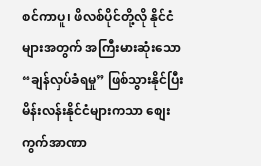စင်ကာပူ၊ ဖိလစ်ပိုင်တို့လို နိုင်ငံများအတွက် အကြီးမားဆုံးသော “ချန်လှပ်ခံရမှု” ဖြစ်သွားနိုင်ပြီး မိန်းလန်းနိုင်ငံများကသာ စျေးကွက်အာဏာ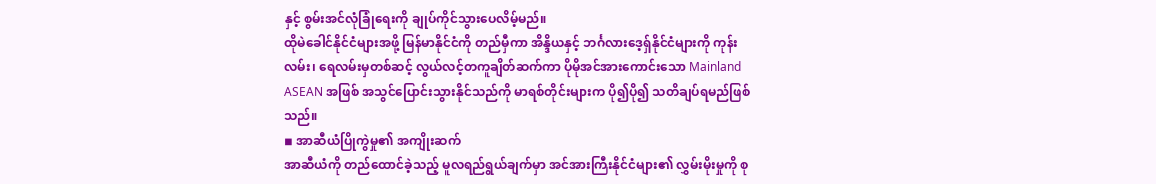နှင့် စွမ်းအင်လုံခြုံရေးကို ချုပ်ကိုင်သွားပေလိမ့်မည်။
ထိုမဲခေါင်နိုင်ငံများအဖို့ မြန်မာနိုင်ငံကို တည်မှီကာ အိန္ဒိယနှင့် ဘင်္ဂလားဒေ့ရှ်နိုင်ငံများကို ကုန်းလမ်း၊ ရေလမ်းမှတစ်ဆင့် လွယ်လင့်တကူချိတ်ဆက်ကာ ပိုမိုအင်အားကောင်းသော Mainland ASEAN အဖြစ် အသွင်ပြောင်းသွားနိုင်သည်ကို မာရစ်တိုင်းများက ပို၍ပို၍ သတိချပ်ရမည်ဖြစ်သည်။
◾ အာဆီယံပြိုကွဲမှု၏ အကျိုးဆက်
အာဆီယံကို တည်ထောင်ခဲ့သည့် မူလရည်ရွယ်ချက်မှာ အင်အားကြီးနိုင်ငံများ၏ လွှမ်းမိုးမှုကို စု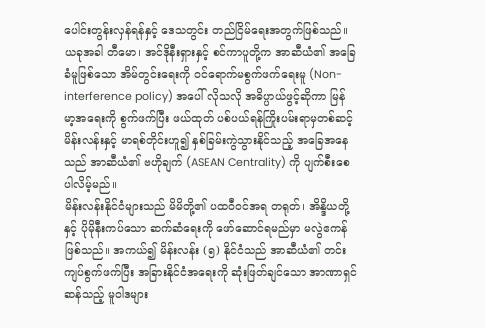ပေါင်းတွန်းလှန်ရန်နှင့် ဒေသတွင်း တည်ငြိမ်ရေးအတွက်ဖြစ်သည်။ ယခုအခါ တီမော၊ အင်ဒိုနီးရှားနှင့် စင်ကာပူတို့က အာဆီယံ၏ အခြေခံမူဖြစ်သော အိမ်တွင်းရေးကို ဝင်ရောက်မစွက်ဖက်ရေးမူ (Non-interference policy) အပေါ် လိုသလို အဓိပ္ပာယ်ဖွင့်ဆိုကာ မြန်မာ့အရေးကို စွက်ဖက်ပြီး ဖယ်ထုတ် ပစ်ပယ်ရန်ကြိုးပမ်းရာမှတစ်ဆင့် မိန်းလန်းနှင့် မာရစ်တိုင်းဟူ၍ နှစ်ခြမ်းကွဲသွားနိုင်သည့် အခြေအနေသည် အာဆီယံ၏ ဗဟိုချက် (ASEAN Centrality) ကို ပျက်စီးစေပါလိမ့်မည်။
မိန်းလန်းနိုင်ငံများသည် မိမိတို့၏ ပထဝီဝင်အရ တရုတ်၊ အိန္ဒိယတို့နှင့် ပိုမိုနီးကပ်သော ဆက်ဆံရေးကို ဖော်ဆောင်ရမည်မှာ မလွဲဧကန်ဖြစ်သည်။ အကယ်၍ မိန်းလန်း (၅) နိုင်ငံသည် အာဆီယံ၏ တင်းကျပ်စွက်ဖက်ပြီး အခြားနိုင်ငံအရေးကို ဆုံးဖြတ်ချင်သော အာဏာရှင်ဆန်သည့် မူဝါဒများ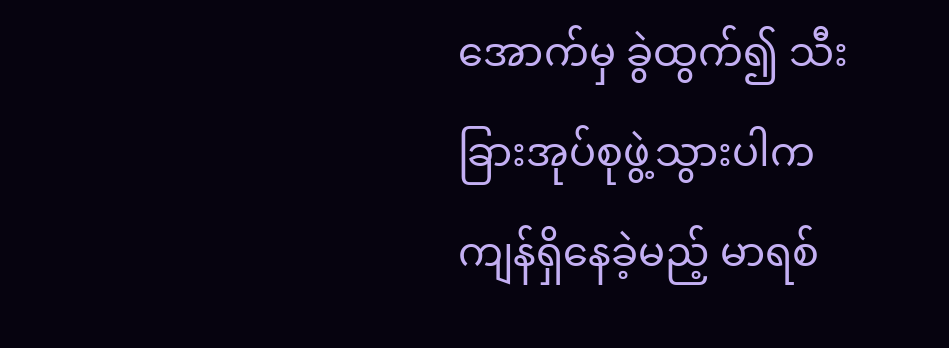အောက်မှ ခွဲထွက်၍ သီးခြားအုပ်စုဖွဲ့သွားပါက ကျန်ရှိနေခဲ့မည့် မာရစ်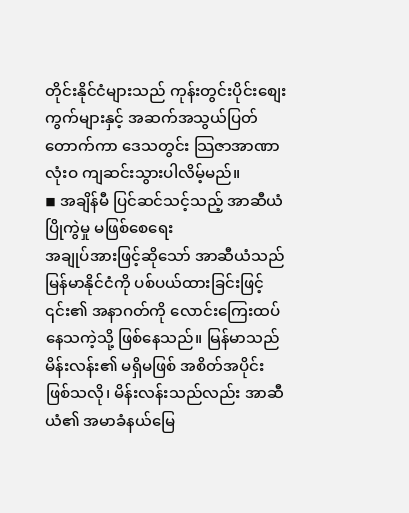တိုင်းနိုင်ငံများသည် ကုန်းတွင်းပိုင်းစျေးကွက်များနှင့် အဆက်အသွယ်ပြတ်တောက်ကာ ဒေသတွင်း သြဇာအာဏာ လုံးဝ ကျဆင်းသွားပါလိမ့်မည်။
◾ အချိန်မီ ပြင်ဆင်သင့်သည့် အာဆီယံပြိုကွဲမှု မဖြစ်စေရေး
အချုပ်အားဖြင့်ဆိုသော် အာဆီယံသည် မြန်မာနိုင်ငံကို ပစ်ပယ်ထားခြင်းဖြင့် ၎င်း၏ အနာဂတ်ကို လောင်းကြေးထပ်နေသကဲ့သို့ ဖြစ်နေသည်။ မြန်မာသည် မိန်းလန်း၏ မရှိမဖြစ် အစိတ်အပိုင်းဖြစ်သလို၊ မိန်းလန်းသည်လည်း အာဆီယံ၏ အမာခံနယ်မြေ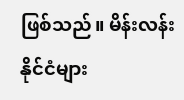ဖြစ်သည်။ မိန်းလန်းနိုင်ငံများ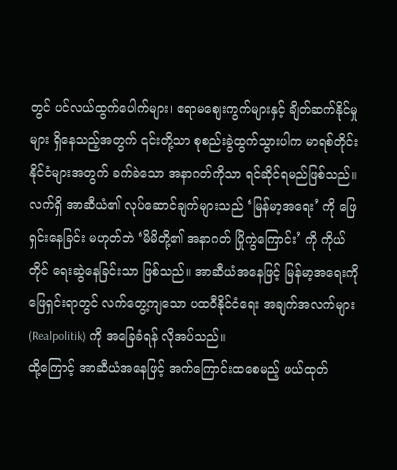တွင် ပင်လယ်ထွက်ပေါက်များ၊ ဧရာမစျေးကွက်များနှင့် ချိတ်ဆက်နိုင်မှုများ ရှိနေသည့်အတွက် ၎င်းတို့သာ စုစည်းခွဲထွက်သွားပါက မာရစ်တိုင်းနိုင်ငံများအတွက် ခက်ခဲသော အနာဂတ်ကိုသာ ရင်ဆိုင်ရမည်ဖြစ်သည်။
လက်ရှိ အာဆီယံ၏ လုပ်ဆောင်ချက်များသည် ‘မြန်မာ့အရေး’ ကို ဖြေရှင်းနေခြင်း မဟုတ်ဘဲ ‘မိမိတို့၏ အနာဂတ် ပြိုကွဲကြောင်း’ ကို ကိုယ်တိုင် ရေးဆွဲနေခြင်းသာ ဖြစ်သည်။ အာဆီယံအနေဖြင့် မြန်မာ့အရေးကို ဖြေရှင်းရာတွင် လက်တွေ့ကျသော ပထဝီနိုင်ငံရေး အချက်အလက်များ (Realpolitik) ကို အခြေခံရန် လိုအပ်သည်။
ထို့ကြောင့် အာဆီယံအနေဖြင့် အက်ကြောင်းထစေမည့် ဖယ်ထုတ်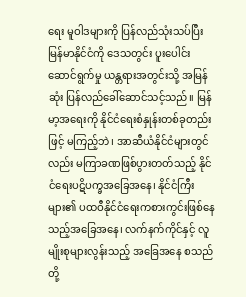ရေး မူဝါဒများကို ပြန်လည်သုံးသပ်ပြီး မြန်မာနိုင်ငံကို ဒေသတွင်း ပူးပေါင်းဆောင်ရွက်မှု ယန္တရားအတွင်းသို့ အမြန်ဆုံး ပြန်လည်ခေါ်ဆောင်သင့်သည်။ မြန်မာ့အရေးကို နိုင်ငံရေးစံနှုန်းတစ်ခုတည်းဖြင့် မကြည့်ဘဲ၊ အာဆီယံနိုင်ငံများတွင်လည်း မကြာခဏဖြစ်ပွားတတ်သည့် နိုင်ငံရေးပဋိပက္ခအခြေအနေ၊ နိုင်ငံကြီးများ၏ ပထဝီနိုင်ငံရေးကစားကွင်းဖြစ်နေသည့်အခြေအနေ၊ လက်နက်ကိုင်နှင့် လူမျိုးစုများလွန်းသည့် အခြေအနေ စသည်တို့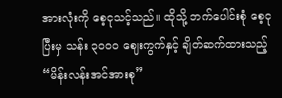အားလုံးကို စေ့ငုသင့်သည်။ ထိုသို့ ဘက်ပေါင်းစုံ စေ့ငုပြီးမှ သန်း ၃၀၀၀ ဈေးကွက်နှင့် ချိတ်ဆက်ထားသည့် “မိန်းလန်းအင်အားစု”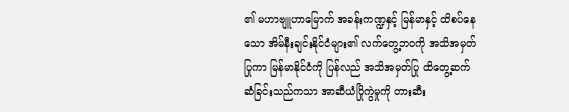၏ မဟာဗျူဟာမြောက် အခန်းကဏ္ဍနှင့် မြန်မာနှင့် ထိစပ်နေသော အိမ်နီးချင်းနိုင်ငံများ၏ လက်တွေ့ဘဝကို အသိအမှတ်ပြုကာ မြန်မာနိုင်ငံကို ပြန်လည် အသိအမှတ်ပြု ထိတွေ့ဆက်ဆံခြင်းသည်ကသာ အာဆီယံပြိုကွဲမှုကို တားဆီး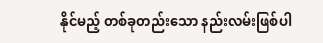နိုင်မည့် တစ်ခုတည်းသော နည်းလမ်းဖြစ်ပါ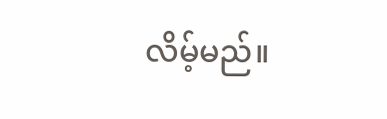လိမ့်မည်။